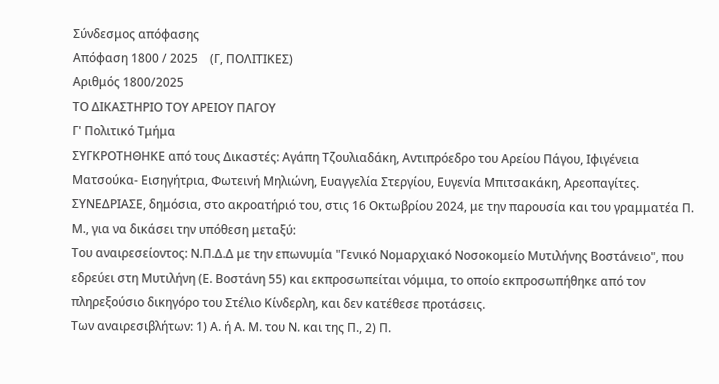Σύνδεσμος απόφασης
Απόφαση 1800 / 2025    (Γ, ΠΟΛΙΤΙΚΕΣ)
Αριθμός 1800/2025
ΤΟ ΔΙΚΑΣΤΗΡΙΟ ΤΟΥ ΑΡΕΙΟΥ ΠΑΓΟΥ
Γ' Πολιτικό Τμήμα
ΣΥΓΚΡΟΤΗΘΗΚΕ από τους Δικαστές: Αγάπη Τζουλιαδάκη, Αντιπρόεδρο του Αρείου Πάγου, Ιφιγένεια Ματσούκα- Εισηγήτρια, Φωτεινή Μηλιώνη, Ευαγγελία Στεργίου, Ευγενία Μπιτσακάκη, Αρεοπαγίτες.
ΣΥΝΕΔΡΙΑΣΕ, δημόσια, στο ακροατήριό του, στις 16 Οκτωβρίου 2024, με την παρουσία και του γραμματέα Π. Μ., για να δικάσει την υπόθεση μεταξύ:
Του αναιρεσείοντος: Ν.Π.Δ.Δ με την επωνυμία "Γενικό Νομαρχιακό Νοσοκομείο Μυτιλήνης Βοστάνειο", που εδρεύει στη Μυτιλήνη (Ε. Βοστάνη 55) και εκπροσωπείται νόμιμα, το οποίο εκπροσωπήθηκε από τον πληρεξούσιο δικηγόρο του Στέλιο Κίνδερλη, και δεν κατέθεσε προτάσεις.
Των αναιρεσιβλήτων: 1) Α. ή Α. Μ. του Ν. και της Π., 2) Π.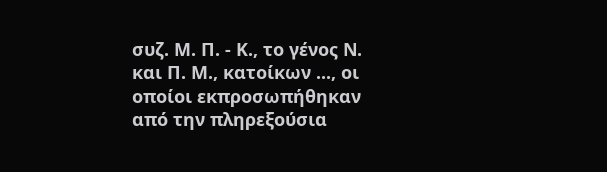συζ. Μ. Π. - Κ., το γένος Ν. και Π. Μ., κατοίκων ..., οι οποίοι εκπροσωπήθηκαν από την πληρεξούσια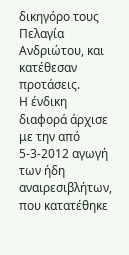δικηγόρο τους Πελαγία Ανδριώτου, και κατέθεσαν προτάσεις.
Η ένδικη διαφορά άρχισε με την από 5-3-2012 αγωγή των ήδη αναιρεσιβλήτων, που κατατέθηκε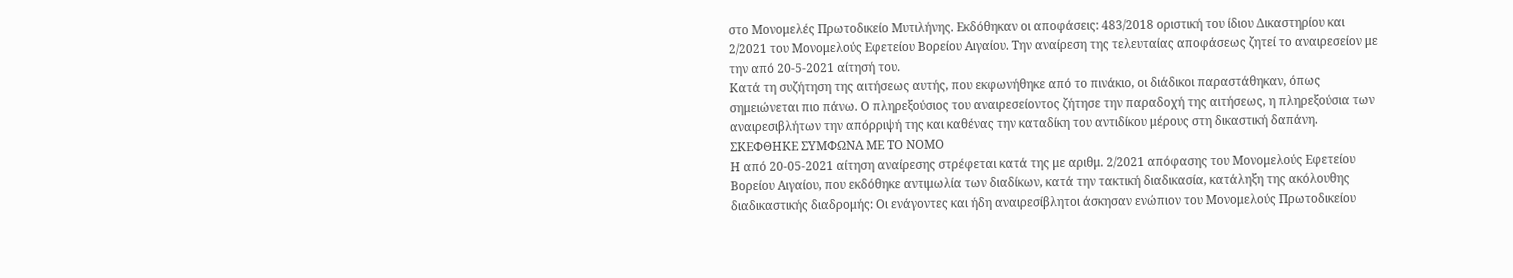στο Μονομελές Πρωτοδικείο Μυτιλήνης. Εκδόθηκαν οι αποφάσεις: 483/2018 οριστική του ίδιου Δικαστηρίου και 2/2021 του Μονομελούς Εφετείου Βορείου Αιγαίου. Την αναίρεση της τελευταίας αποφάσεως ζητεί το αναιρεσείον με την από 20-5-2021 αίτησή του.
Κατά τη συζήτηση της αιτήσεως αυτής, που εκφωνήθηκε από το πινάκιο, οι διάδικοι παραστάθηκαν, όπως σημειώνεται πιο πάνω. Ο πληρεξούσιος του αναιρεσείοντος ζήτησε την παραδοχή της αιτήσεως, η πληρεξούσια των αναιρεσιβλήτων την απόρριψή της και καθένας την καταδίκη του αντιδίκου μέρους στη δικαστική δαπάνη.
ΣΚΕΦΘΗΚΕ ΣΥΜΦΩΝΑ ΜΕ ΤΟ ΝΟΜΟ
Η από 20-05-2021 αίτηση αναίρεσης στρέφεται κατά της με αριθμ. 2/2021 απόφασης του Μονομελούς Εφετείου Βορείου Αιγαίου, που εκδόθηκε αντιμωλία των διαδίκων, κατά την τακτική διαδικασία, κατάληξη της ακόλουθης διαδικαστικής διαδρομής: Οι ενάγοντες και ήδη αναιρεσίβλητοι άσκησαν ενώπιον του Μονομελούς Πρωτοδικείου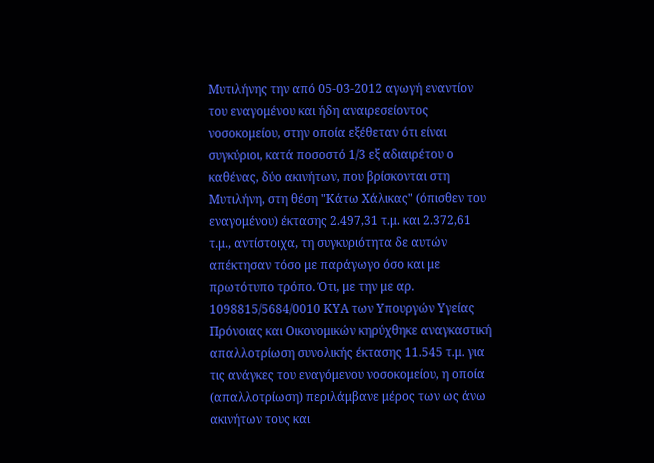Μυτιλήνης την από 05-03-2012 αγωγή εναντίον του εναγομένου και ήδη αναιρεσείοντος νοσοκομείου, στην οποία εξέθεταν ότι είναι συγκύριοι, κατά ποσοστό 1/3 εξ αδιαιρέτου ο καθένας, δύο ακινήτων, που βρίσκονται στη Μυτιλήνη, στη θέση "Κάτω Χάλικας" (όπισθεν του εναγομένου) έκτασης 2.497,31 τ.μ. και 2.372,61 τ.μ., αντίστοιχα, τη συγκυριότητα δε αυτών απέκτησαν τόσο με παράγωγο όσο και με πρωτότυπο τρόπο. Ότι, με την με αρ. 1098815/5684/0010 ΚΥΑ των Υπουργών Υγείας Πρόνοιας και Οικονομικών κηρύχθηκε αναγκαστική απαλλοτρίωση συνολικής έκτασης 11.545 τ.μ. για τις ανάγκες του εναγόμενου νοσοκομείου, η οποία (απαλλοτρίωση) περιλάμβανε μέρος των ως άνω ακινήτων τους και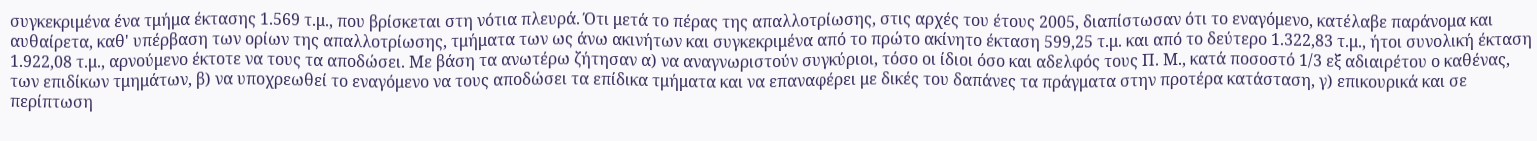συγκεκριμένα ένα τμήμα έκτασης 1.569 τ.μ., που βρίσκεται στη νότια πλευρά. Ότι μετά το πέρας της απαλλοτρίωσης, στις αρχές του έτους 2005, διαπίστωσαν ότι το εναγόμενο, κατέλαβε παράνομα και αυθαίρετα, καθ' υπέρβαση των ορίων της απαλλοτρίωσης, τμήματα των ως άνω ακινήτων και συγκεκριμένα από το πρώτο ακίνητο έκταση 599,25 τ.μ. και από το δεύτερο 1.322,83 τ.μ., ήτοι συνολική έκταση 1.922,08 τ.μ., αρνούμενο έκτοτε να τους τα αποδώσει. Με βάση τα ανωτέρω ζήτησαν α) να αναγνωριστούν συγκύριοι, τόσο οι ίδιοι όσο και αδελφός τους Π. Μ., κατά ποσοστό 1/3 εξ αδιαιρέτου ο καθένας, των επιδίκων τμημάτων, β) να υποχρεωθεί το εναγόμενο να τους αποδώσει τα επίδικα τμήματα και να επαναφέρει με δικές του δαπάνες τα πράγματα στην προτέρα κατάσταση, γ) επικουρικά και σε περίπτωση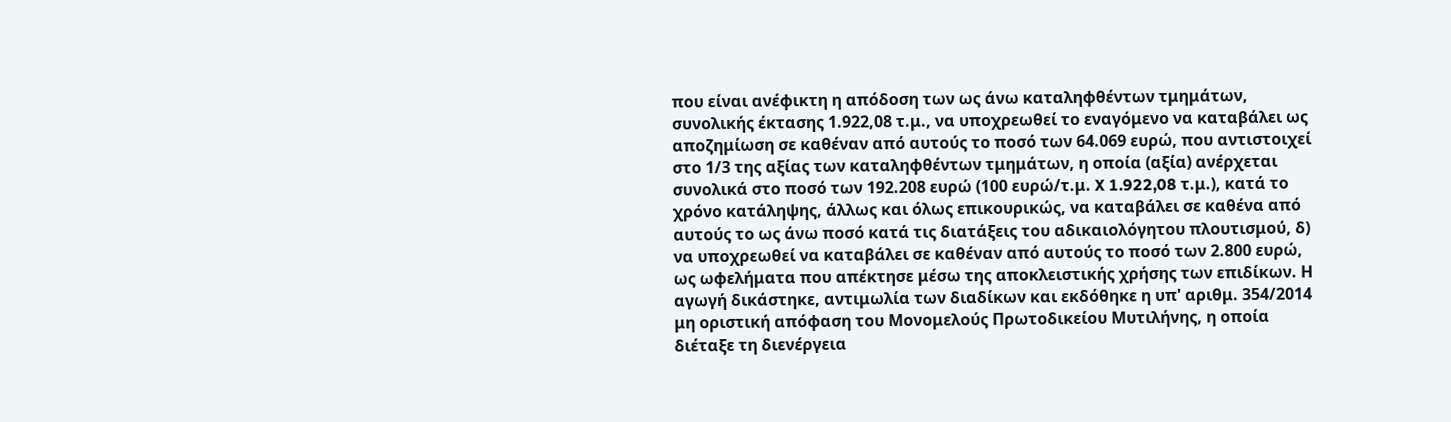που είναι ανέφικτη η απόδοση των ως άνω καταληφθέντων τμημάτων, συνολικής έκτασης 1.922,08 τ.μ., να υποχρεωθεί το εναγόμενο να καταβάλει ως αποζημίωση σε καθέναν από αυτούς το ποσό των 64.069 ευρώ, που αντιστοιχεί στο 1/3 της αξίας των καταληφθέντων τμημάτων, η οποία (αξία) ανέρχεται συνολικά στο ποσό των 192.208 ευρώ (100 ευρώ/τ.μ. X 1.922,08 τ.μ.), κατά το χρόνο κατάληψης, άλλως και όλως επικουρικώς, να καταβάλει σε καθένα από αυτούς το ως άνω ποσό κατά τις διατάξεις του αδικαιολόγητου πλουτισμού, δ) να υποχρεωθεί να καταβάλει σε καθέναν από αυτούς το ποσό των 2.800 ευρώ, ως ωφελήματα που απέκτησε μέσω της αποκλειστικής χρήσης των επιδίκων. Η αγωγή δικάστηκε, αντιμωλία των διαδίκων και εκδόθηκε η υπ' αριθμ. 354/2014 μη οριστική απόφαση του Μονομελούς Πρωτοδικείου Μυτιλήνης, η οποία διέταξε τη διενέργεια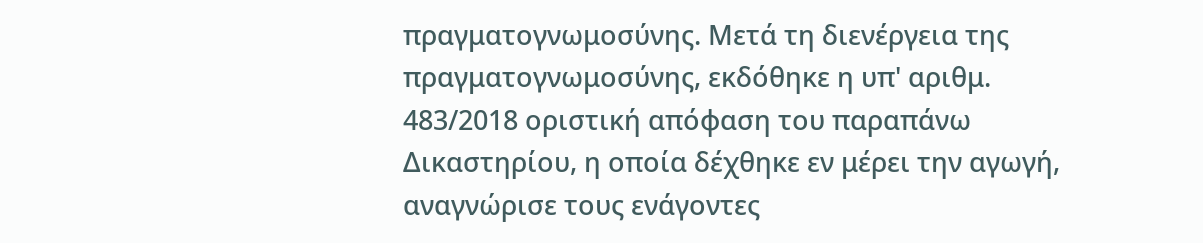πραγματογνωμοσύνης. Μετά τη διενέργεια της πραγματογνωμοσύνης, εκδόθηκε η υπ' αριθμ. 483/2018 οριστική απόφαση του παραπάνω Δικαστηρίου, η οποία δέχθηκε εν μέρει την αγωγή, αναγνώρισε τους ενάγοντες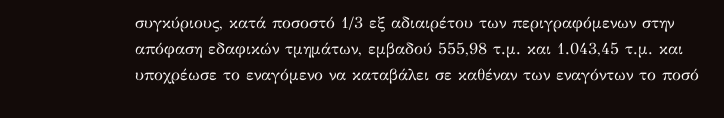συγκύριους, κατά ποσοστό 1/3 εξ αδιαιρέτου των περιγραφόμενων στην απόφαση εδαφικών τμημάτων, εμβαδού 555,98 τ.μ. και 1.043,45 τ.μ. και υποχρέωσε το εναγόμενο να καταβάλει σε καθέναν των εναγόντων το ποσό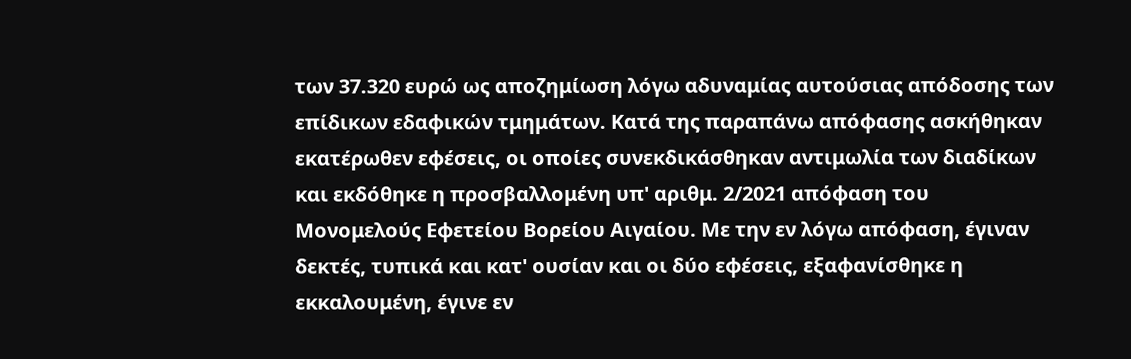των 37.320 ευρώ ως αποζημίωση λόγω αδυναμίας αυτούσιας απόδοσης των επίδικων εδαφικών τμημάτων. Κατά της παραπάνω απόφασης ασκήθηκαν εκατέρωθεν εφέσεις, οι οποίες συνεκδικάσθηκαν αντιμωλία των διαδίκων και εκδόθηκε η προσβαλλομένη υπ' αριθμ. 2/2021 απόφαση του Μονομελούς Εφετείου Βορείου Αιγαίου. Με την εν λόγω απόφαση, έγιναν δεκτές, τυπικά και κατ' ουσίαν και οι δύο εφέσεις, εξαφανίσθηκε η εκκαλουμένη, έγινε εν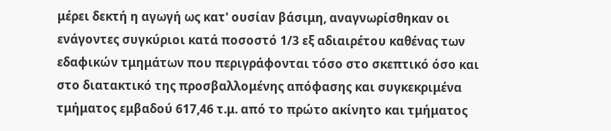μέρει δεκτή η αγωγή ως κατ' ουσίαν βάσιμη, αναγνωρίσθηκαν οι ενάγοντες συγκύριοι κατά ποσοστό 1/3 εξ αδιαιρέτου καθένας των εδαφικών τμημάτων που περιγράφονται τόσο στο σκεπτικό όσο και στο διατακτικό της προσβαλλομένης απόφασης και συγκεκριμένα τμήματος εμβαδού 617,46 τ.μ. από το πρώτο ακίνητο και τμήματος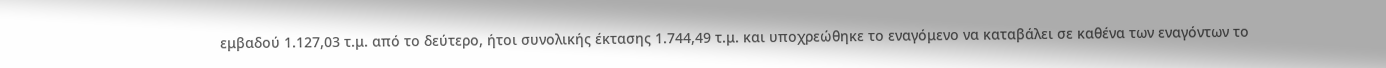εμβαδού 1.127,03 τ.μ. από το δεύτερο, ήτοι συνολικής έκτασης 1.744,49 τ.μ. και υποχρεώθηκε το εναγόμενο να καταβάλει σε καθένα των εναγόντων το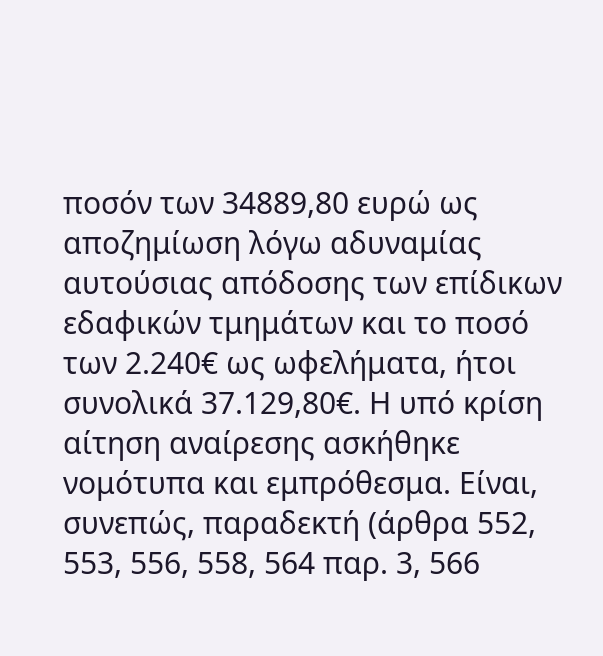ποσόν των 34889,80 ευρώ ως αποζημίωση λόγω αδυναμίας αυτούσιας απόδοσης των επίδικων εδαφικών τμημάτων και το ποσό των 2.240€ ως ωφελήματα, ήτοι συνολικά 37.129,80€. Η υπό κρίση αίτηση αναίρεσης ασκήθηκε νομότυπα και εμπρόθεσμα. Είναι, συνεπώς, παραδεκτή (άρθρα 552, 553, 556, 558, 564 παρ. 3, 566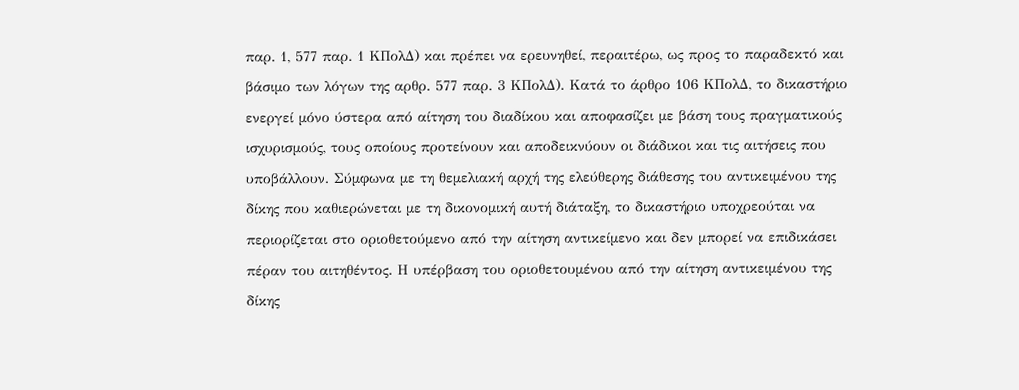παρ. 1, 577 παρ. 1 ΚΠολΔ) και πρέπει να ερευνηθεί, περαιτέρω, ως προς το παραδεκτό και βάσιμο των λόγων της αρθρ. 577 παρ. 3 ΚΠολΔ). Κατά το άρθρο 106 ΚΠολΔ, το δικαστήριο ενεργεί μόνο ύστερα από αίτηση του διαδίκου και αποφασίζει με βάση τους πραγματικούς ισχυρισμούς, τους οποίους προτείνουν και αποδεικνύουν οι διάδικοι και τις αιτήσεις που υποβάλλουν. Σύμφωνα με τη θεμελιακή αρχή της ελεύθερης διάθεσης του αντικειμένου της δίκης που καθιερώνεται με τη δικονομική αυτή διάταξη, το δικαστήριο υποχρεούται να περιορίζεται στο οριοθετούμενο από την αίτηση αντικείμενο και δεν μπορεί να επιδικάσει πέραν του αιτηθέντος. Η υπέρβαση του οριοθετουμένου από την αίτηση αντικειμένου της δίκης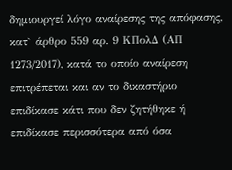δημιουργεί λόγο αναίρεσης της απόφασης, κατ` άρθρο 559 αρ. 9 ΚΠολΔ (ΑΠ 1273/2017), κατά το οποίο αναίρεση επιτρέπεται και αν το δικαστήριο επιδίκασε κάτι που δεν ζητήθηκε ή επιδίκασε περισσότερα από όσα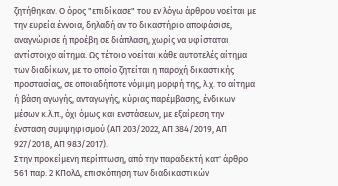ζητήθηκαν. Ο όρος "επιδίκασε" του εν λόγω άρθρου νοείται με την ευρεία έννοια, δηλαδή αν το δικαστήριο αποφάσισε, αναγνώρισε ή προέβη σε διάπλαση, χωρίς να υφίσταται αντίστοιχο αίτημα. Ως τέτοιο νοείται κάθε αυτοτελές αίτημα των διαδίκων, με το οποίο ζητείται η παροχή δικαστικής προστασίας, σε οποιαδήποτε νόμιμη μορφή της, λ.χ. το αίτημα ή βάση αγωγής, ανταγωγής, κύριας παρέμβασης, ένδικων μέσων κ.λ.π., όχι όμως και ενστάσεων, με εξαίρεση την ένσταση συμψηφισμού (ΑΠ 203/2022, ΑΠ 384/2019, ΑΠ 927/2018, ΑΠ 983/2017).
Στην προκείμενη περίπτωση, από την παραδεκτή κατ' άρθρο 561 παρ. 2 ΚΠολΔ, επισκόπηση των διαδικαστικών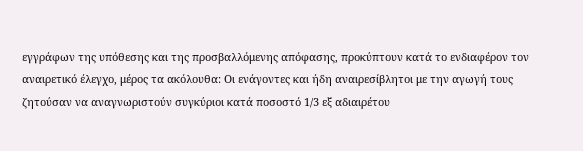εγγράφων της υπόθεσης και της προσβαλλόμενης απόφασης, προκύπτουν κατά το ενδιαφέρον τον αναιρετικό έλεγχο, μέρος τα ακόλουθα: Οι ενάγοντες και ήδη αναιρεσίβλητοι με την αγωγή τους ζητούσαν να αναγνωριστούν συγκύριοι κατά ποσοστό 1/3 εξ αδιαιρέτου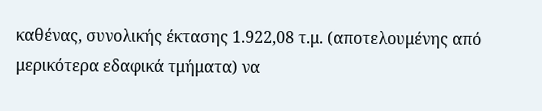καθένας, συνολικής έκτασης 1.922,08 τ.μ. (αποτελουμένης από μερικότερα εδαφικά τμήματα) να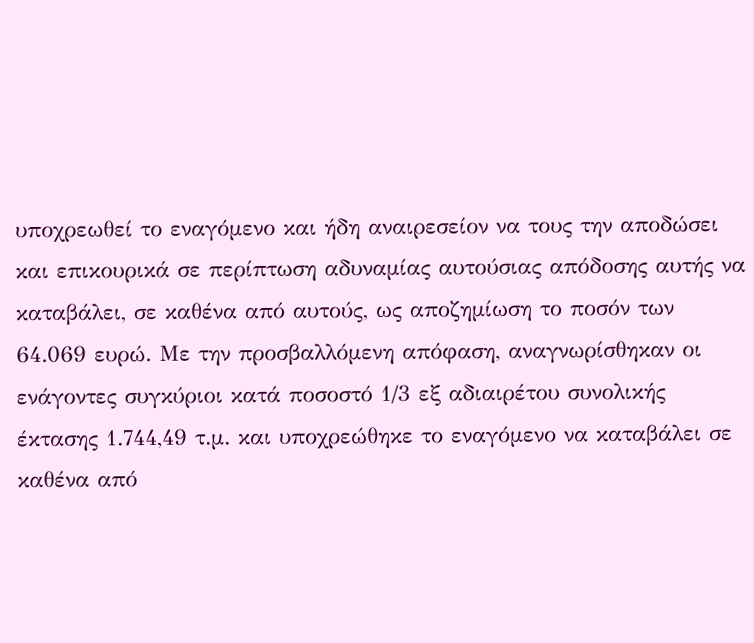υποχρεωθεί το εναγόμενο και ήδη αναιρεσείον να τους την αποδώσει και επικουρικά σε περίπτωση αδυναμίας αυτούσιας απόδοσης αυτής να καταβάλει, σε καθένα από αυτούς, ως αποζημίωση το ποσόν των 64.069 ευρώ. Με την προσβαλλόμενη απόφαση, αναγνωρίσθηκαν οι ενάγοντες συγκύριοι κατά ποσοστό 1/3 εξ αδιαιρέτου συνολικής έκτασης 1.744,49 τ.μ. και υποχρεώθηκε το εναγόμενο να καταβάλει σε καθένα από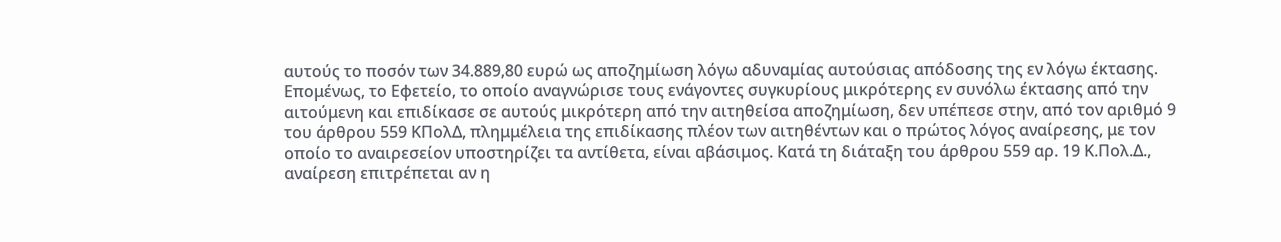αυτούς το ποσόν των 34.889,80 ευρώ ως αποζημίωση λόγω αδυναμίας αυτούσιας απόδοσης της εν λόγω έκτασης.
Επομένως, το Εφετείο, το οποίο αναγνώρισε τους ενάγοντες συγκυρίους μικρότερης εν συνόλω έκτασης από την αιτούμενη και επιδίκασε σε αυτούς μικρότερη από την αιτηθείσα αποζημίωση, δεν υπέπεσε στην, από τον αριθμό 9 του άρθρου 559 ΚΠολΔ, πλημμέλεια της επιδίκασης πλέον των αιτηθέντων και ο πρώτος λόγος αναίρεσης, με τον οποίο το αναιρεσείον υποστηρίζει τα αντίθετα, είναι αβάσιμος. Κατά τη διάταξη του άρθρου 559 αρ. 19 Κ.Πολ.Δ., αναίρεση επιτρέπεται αν η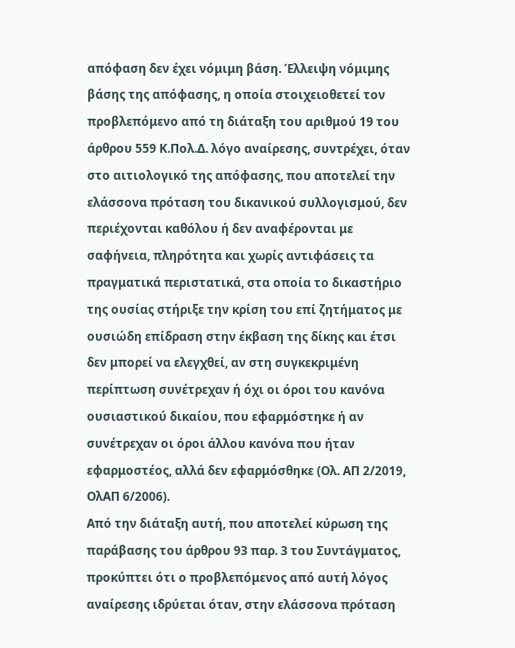απόφαση δεν έχει νόμιμη βάση. Έλλειψη νόμιμης βάσης της απόφασης, η οποία στοιχειοθετεί τον προβλεπόμενο από τη διάταξη του αριθμού 19 του άρθρου 559 Κ.Πολ.Δ. λόγο αναίρεσης, συντρέχει, όταν στο αιτιολογικό της απόφασης, που αποτελεί την ελάσσονα πρόταση του δικανικού συλλογισμού, δεν περιέχονται καθόλου ή δεν αναφέρονται με σαφήνεια, πληρότητα και χωρίς αντιφάσεις τα πραγματικά περιστατικά, στα οποία το δικαστήριο της ουσίας στήριξε την κρίση του επί ζητήματος με ουσιώδη επίδραση στην έκβαση της δίκης και έτσι δεν μπορεί να ελεγχθεί, αν στη συγκεκριμένη περίπτωση συνέτρεχαν ή όχι οι όροι του κανόνα ουσιαστικού δικαίου, που εφαρμόστηκε ή αν συνέτρεχαν οι όροι άλλου κανόνα που ήταν εφαρμοστέος, αλλά δεν εφαρμόσθηκε (Ολ. ΑΠ 2/2019, ΟλΑΠ 6/2006).
Από την διάταξη αυτή, που αποτελεί κύρωση της παράβασης του άρθρου 93 παρ. 3 του Συντάγματος, προκύπτει ότι ο προβλεπόμενος από αυτή λόγος αναίρεσης ιδρύεται όταν, στην ελάσσονα πρόταση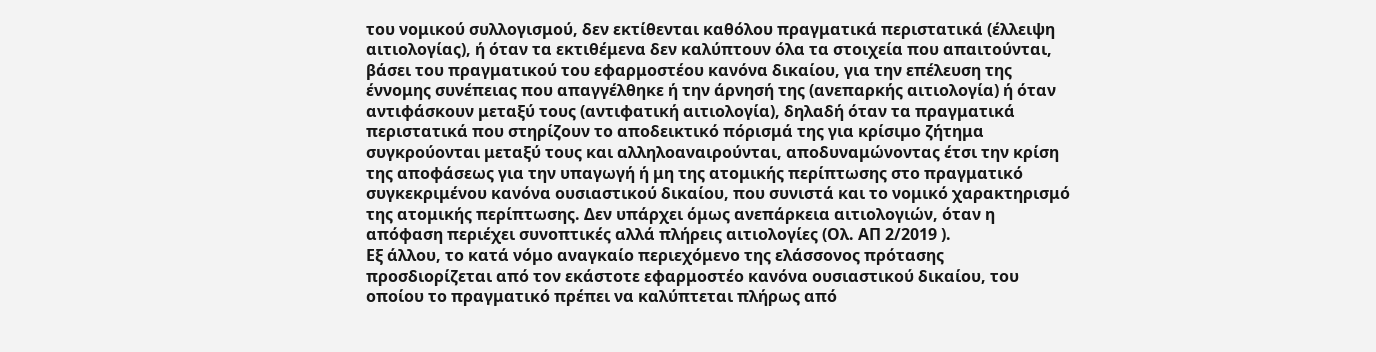του νομικού συλλογισμού, δεν εκτίθενται καθόλου πραγματικά περιστατικά (έλλειψη αιτιολογίας), ή όταν τα εκτιθέμενα δεν καλύπτουν όλα τα στοιχεία που απαιτούνται, βάσει του πραγματικού του εφαρμοστέου κανόνα δικαίου, για την επέλευση της έννομης συνέπειας που απαγγέλθηκε ή την άρνησή της (ανεπαρκής αιτιολογία) ή όταν αντιφάσκουν μεταξύ τους (αντιφατική αιτιολογία), δηλαδή όταν τα πραγματικά περιστατικά που στηρίζουν το αποδεικτικό πόρισμά της για κρίσιμο ζήτημα συγκρούονται μεταξύ τους και αλληλοαναιρούνται, αποδυναμώνοντας έτσι την κρίση της αποφάσεως για την υπαγωγή ή μη της ατομικής περίπτωσης στο πραγματικό συγκεκριμένου κανόνα ουσιαστικού δικαίου, που συνιστά και το νομικό χαρακτηρισμό της ατομικής περίπτωσης. Δεν υπάρχει όμως ανεπάρκεια αιτιολογιών, όταν η απόφαση περιέχει συνοπτικές αλλά πλήρεις αιτιολογίες (Ολ. ΑΠ 2/2019 ).
Εξ άλλου, το κατά νόμο αναγκαίο περιεχόμενο της ελάσσονος πρότασης προσδιορίζεται από τον εκάστοτε εφαρμοστέο κανόνα ουσιαστικού δικαίου, του οποίου το πραγματικό πρέπει να καλύπτεται πλήρως από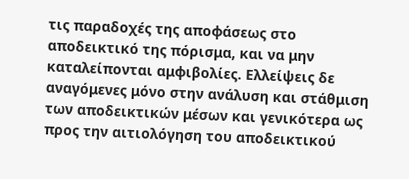τις παραδοχές της αποφάσεως στο αποδεικτικό της πόρισμα, και να μην καταλείπονται αμφιβολίες. Ελλείψεις δε αναγόμενες μόνο στην ανάλυση και στάθμιση των αποδεικτικών μέσων και γενικότερα ως προς την αιτιολόγηση του αποδεικτικού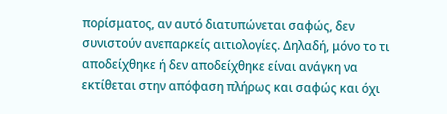πορίσματος, αν αυτό διατυπώνεται σαφώς, δεν συνιστούν ανεπαρκείς αιτιολογίες. Δηλαδή, μόνο το τι αποδείχθηκε ή δεν αποδείχθηκε είναι ανάγκη να εκτίθεται στην απόφαση πλήρως και σαφώς και όχι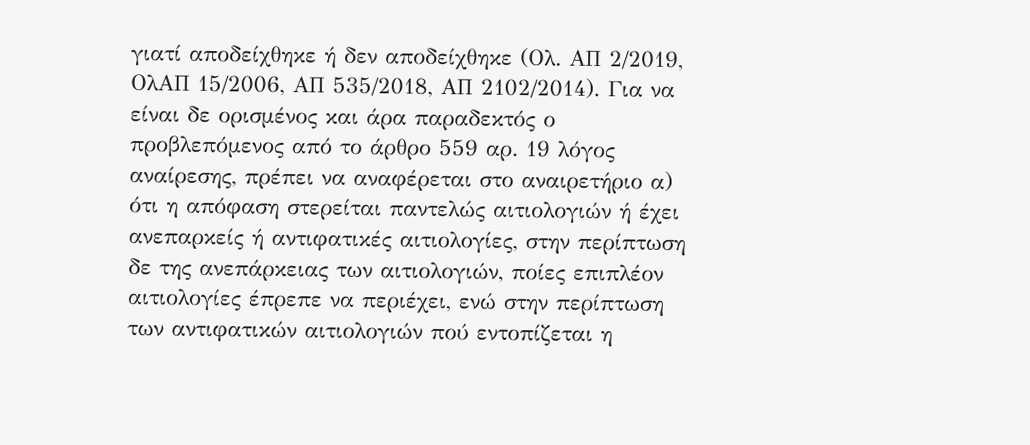γιατί αποδείχθηκε ή δεν αποδείχθηκε (Ολ. ΑΠ 2/2019, ΟλΑΠ 15/2006, ΑΠ 535/2018, ΑΠ 2102/2014). Για να είναι δε ορισμένος και άρα παραδεκτός ο προβλεπόμενος από το άρθρο 559 αρ. 19 λόγος αναίρεσης, πρέπει να αναφέρεται στο αναιρετήριο α) ότι η απόφαση στερείται παντελώς αιτιολογιών ή έχει ανεπαρκείς ή αντιφατικές αιτιολογίες, στην περίπτωση δε της ανεπάρκειας των αιτιολογιών, ποίες επιπλέον αιτιολογίες έπρεπε να περιέχει, ενώ στην περίπτωση των αντιφατικών αιτιολογιών πού εντοπίζεται η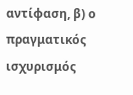αντίφαση, β) ο πραγματικός ισχυρισμός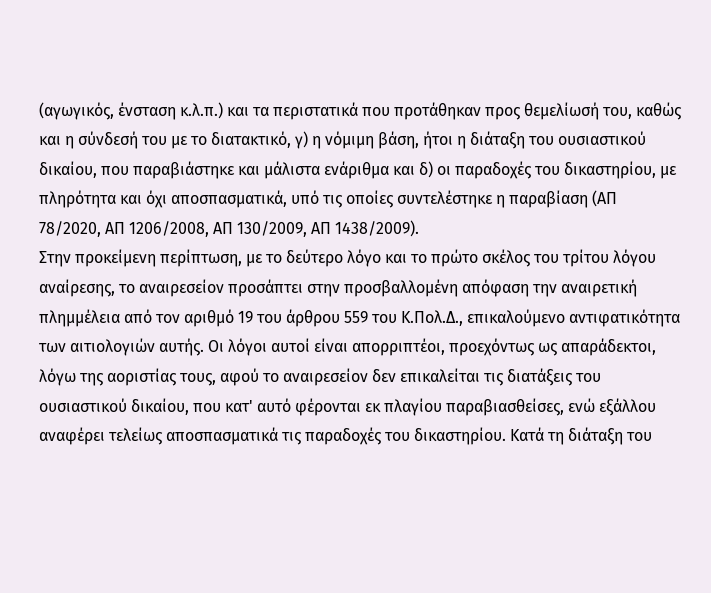(αγωγικός, ένσταση κ.λ.π.) και τα περιστατικά που προτάθηκαν προς θεμελίωσή του, καθώς και η σύνδεσή του με το διατακτικό, γ) η νόμιμη βάση, ήτοι η διάταξη του ουσιαστικού δικαίου, που παραβιάστηκε και μάλιστα ενάριθμα και δ) οι παραδοχές του δικαστηρίου, με πληρότητα και όχι αποσπασματικά, υπό τις οποίες συντελέστηκε η παραβίαση (ΑΠ 78/2020, ΑΠ 1206/2008, ΑΠ 130/2009, ΑΠ 1438/2009).
Στην προκείμενη περίπτωση, με το δεύτερο λόγο και το πρώτο σκέλος του τρίτου λόγου αναίρεσης, το αναιρεσείον προσάπτει στην προσβαλλομένη απόφαση την αναιρετική πλημμέλεια από τον αριθμό 19 του άρθρου 559 του Κ.Πολ.Δ., επικαλούμενο αντιφατικότητα των αιτιολογιών αυτής. Οι λόγοι αυτοί είναι απορριπτέοι, προεχόντως ως απαράδεκτοι, λόγω της αοριστίας τους, αφού το αναιρεσείον δεν επικαλείται τις διατάξεις του ουσιαστικού δικαίου, που κατ' αυτό φέρονται εκ πλαγίου παραβιασθείσες, ενώ εξάλλου αναφέρει τελείως αποσπασματικά τις παραδοχές του δικαστηρίου. Κατά τη διάταξη του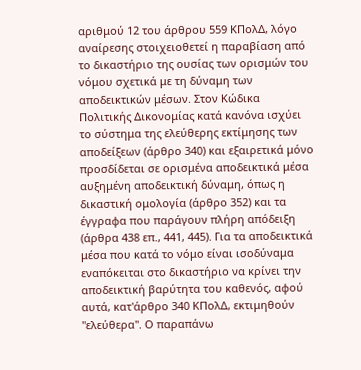αριθμού 12 του άρθρου 559 ΚΠολΔ, λόγο αναίρεσης στοιχειοθετεί η παραβίαση από το δικαστήριο της ουσίας των ορισμών του νόμου σχετικά με τη δύναμη των αποδεικτικών μέσων. Στον Κώδικα Πολιτικής Δικονομίας κατά κανόνα ισχύει το σύστημα της ελεύθερης εκτίμησης των αποδείξεων (άρθρο 340) και εξαιρετικά μόνο προσδίδεται σε ορισμένα αποδεικτικά μέσα αυξημένη αποδεικτική δύναμη, όπως η δικαστική ομολογία (άρθρο 352) και τα έγγραφα που παράγουν πλήρη απόδειξη (άρθρα 438 επ., 441, 445). Για τα αποδεικτικά μέσα που κατά το νόμο είναι ισοδύναμα εναπόκειται στο δικαστήριο να κρίνει την αποδεικτική βαρύτητα του καθενός, αφού αυτά, κατ'άρθρο 340 ΚΠολΔ, εκτιμηθούν "ελεύθερα". Ο παραπάνω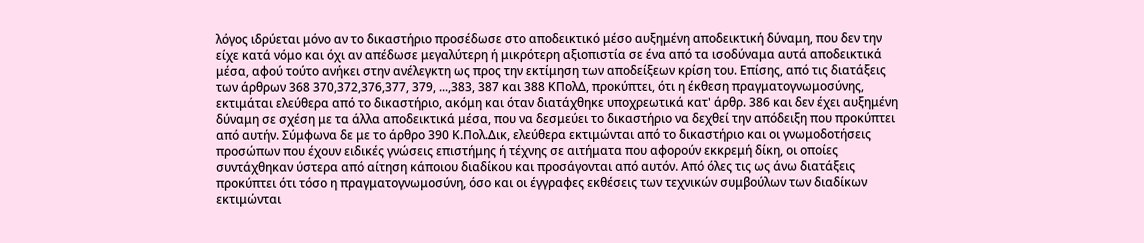λόγος ιδρύεται μόνο αν το δικαστήριο προσέδωσε στο αποδεικτικό μέσο αυξημένη αποδεικτική δύναμη, που δεν την είχε κατά νόμο και όχι αν απέδωσε μεγαλύτερη ή μικρότερη αξιοπιστία σε ένα από τα ισοδύναμα αυτά αποδεικτικά μέσα, αφού τούτο ανήκει στην ανέλεγκτη ως προς την εκτίμηση των αποδείξεων κρίση του. Επίσης, από τις διατάξεις των άρθρων 368 370,372,376,377, 379, ...,383, 387 και 388 ΚΠολΔ, προκύπτει, ότι η έκθεση πραγματογνωμοσύνης, εκτιμάται ελεύθερα από το δικαστήριο, ακόμη και όταν διατάχθηκε υποχρεωτικά κατ' άρθρ. 386 και δεν έχει αυξημένη δύναμη σε σχέση με τα άλλα αποδεικτικά μέσα, που να δεσμεύει το δικαστήριο να δεχθεί την απόδειξη που προκύπτει από αυτήν. Σύμφωνα δε με το άρθρο 390 Κ.Πολ.Δικ, ελεύθερα εκτιμώνται από το δικαστήριο και οι γνωμοδοτήσεις προσώπων που έχουν ειδικές γνώσεις επιστήμης ή τέχνης σε αιτήματα που αφορούν εκκρεμή δίκη, οι οποίες συντάχθηκαν ύστερα από αίτηση κάποιου διαδίκου και προσάγονται από αυτόν. Από όλες τις ως άνω διατάξεις προκύπτει ότι τόσο η πραγματογνωμοσύνη, όσο και οι έγγραφες εκθέσεις των τεχνικών συμβούλων των διαδίκων εκτιμώνται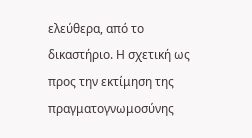ελεύθερα, από το δικαστήριο. Η σχετική ως προς την εκτίμηση της πραγματογνωμοσύνης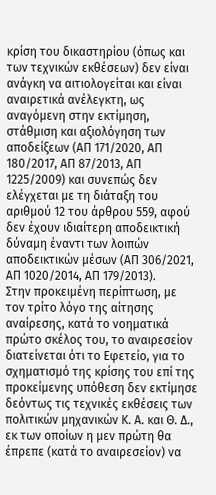κρίση του δικαστηρίου (όπως και των τεχνικών εκθέσεων) δεν είναι ανάγκη να αιτιολογείται και είναι αναιρετικά ανέλεγκτη, ως αναγόμενη στην εκτίμηση, στάθμιση και αξιολόγηση των αποδείξεων (ΑΠ 171/2020, ΑΠ 180/2017, ΑΠ 87/2013, ΑΠ 1225/2009) και συνεπώς δεν ελέγχεται με τη διάταξη του αριθμού 12 του άρθρου 559, αφού δεν έχουν ιδιαίτερη αποδεικτική δύναμη έναντι των λοιπών αποδεικτικών μέσων (ΑΠ 306/2021, ΑΠ 1020/2014, ΑΠ 179/2013).
Στην προκειμένη περίπτωση, με τον τρίτο λόγο της αίτησης αναίρεσης, κατά το νοηματικά πρώτο σκέλος του, το αναιρεσείον διατείνεται ότι το Εφετείο, για το σχηματισμό της κρίσης του επί της προκείμενης υπόθεση δεν εκτίμησε δεόντως τις τεχνικές εκθέσεις των πολιτικών μηχανικών Κ. Α. και Θ. Δ., εκ των οποίων η μεν πρώτη θα έπρεπε (κατά το αναιρεσείον) να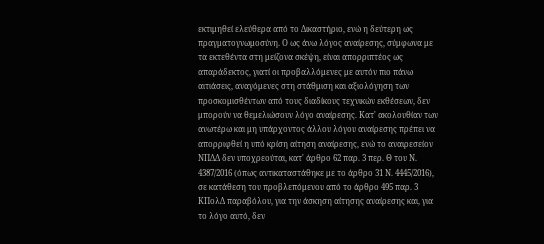εκτιμηθεί ελεύθερα από το Δικαστήριο, ενώ η δεύτερη ως πραγματογνωμοσύνη. Ο ως άνω λόγος αναίρεσης, σύμφωνα με τα εκτεθέντα στη μείζονα σκέψη, είναι απορριπτέος ως απαράδεκτος, γιατί οι προβαλλόμενες με αυτόν πιο πάνω αιτιάσεις, αναγόμενες στη στάθμιση και αξιολόγηση των προσκομισθέντων από τους διαδίκους τεχνικών εκθέσεων, δεν μπορούν να θεμελιώσουν λόγο αναίρεσης. Κατ' ακολουθίαν των ανωτέρω και μη υπάρχοντος άλλου λόγου αναίρεσης πρέπει να απορριφθεί η υπό κρίση αίτηση αναίρεσης, ενώ το αναιρεσείον ΝΠΔΔ δεν υποχρεούται, κατ' άρθρο 62 παρ. 3 περ. Θ του Ν. 4387/2016 (όπως αντικαταστάθηκε με το άρθρο 31 Ν. 4445/2016), σε κατάθεση του προβλεπόμενου από το άρθρο 495 παρ. 3 ΚΠολΔ παραβόλου, για την άσκηση αίτησης αναίρεσης και, για το λόγο αυτό, δεν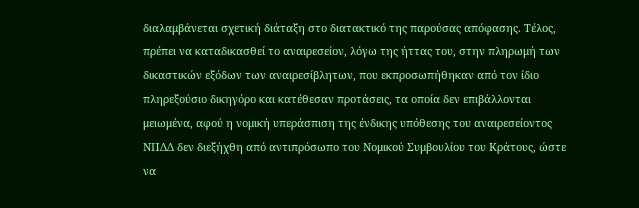διαλαμβάνεται σχετική διάταξη στο διατακτικό της παρούσας απόφασης. Τέλος, πρέπει να καταδικασθεί το αναιρεσείον, λόγω της ήττας του, στην πληρωμή των δικαστικών εξόδων των αναιρεσίβλητων, που εκπροσωπήθηκαν από τον ίδιο πληρεξούσιο δικηγόρο και κατέθεσαν προτάσεις, τα οποία δεν επιβάλλονται μειωμένα, αφού η νομική υπεράσπιση της ένδικης υπόθεσης του αναιρεσείοντος ΝΠΔΔ δεν διεξήχθη από αντιπρόσωπο του Νομικού Συμβουλίου του Κράτους, ώστε να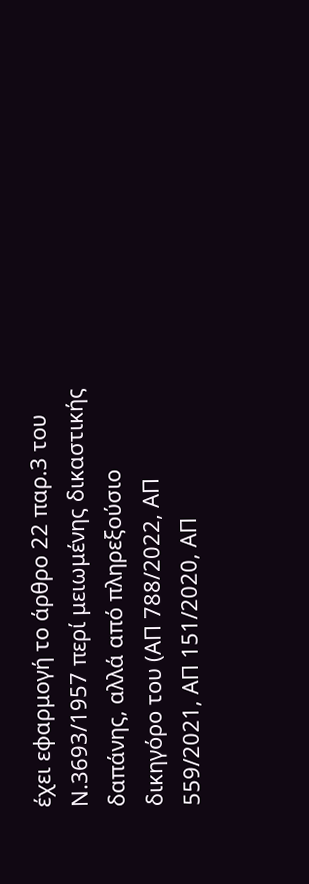έχει εφαρμογή το άρθρο 22 παρ.3 του Ν.3693/1957 περί μειωμένης δικαστικής δαπάνης, αλλά από πληρεξούσιο δικηγόρο του (ΑΠ 788/2022, ΑΠ 559/2021, ΑΠ 151/2020, ΑΠ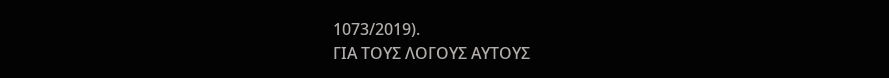1073/2019).
ΓΙΑ ΤΟΥΣ ΛΟΓΟΥΣ ΑΥΤΟΥΣ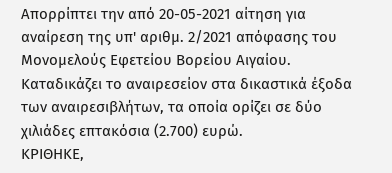Απορρίπτει την από 20-05-2021 αίτηση για αναίρεση της υπ' αριθμ. 2/2021 απόφασης του Μονομελούς Εφετείου Βορείου Αιγαίου.
Καταδικάζει το αναιρεσείον στα δικαστικά έξοδα των αναιρεσιβλήτων, τα οποία ορίζει σε δύο χιλιάδες επτακόσια (2.700) ευρώ.
ΚΡΙΘΗΚΕ,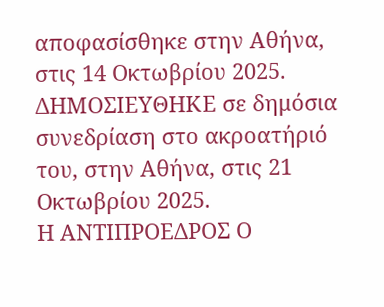αποφασίσθηκε στην Αθήνα, στις 14 Οκτωβρίου 2025.
ΔΗΜΟΣΙΕΥΘΗΚΕ σε δημόσια συνεδρίαση στο ακροατήριό του, στην Αθήνα, στις 21 Οκτωβρίου 2025.
Η ΑΝΤΙΠΡΟΕΔΡΟΣ Ο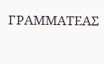ΓΡΑΜΜΑΤΕΑΣ